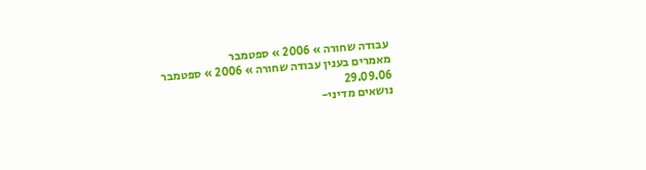עבודה שחורה » 2006 » ספטמבר
מאמרים בענין עבודה שחורה » 2006 » ספטמבר
29.09.06
נושאים מדיני-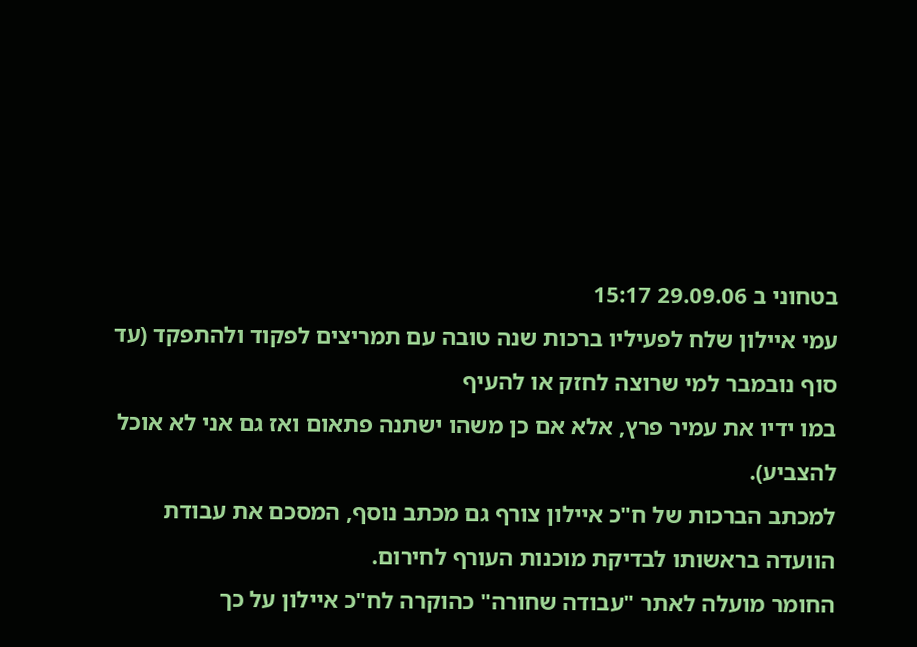בטחוני ב 29.09.06 15:17
עמי איילון שלח לפעיליו ברכות שנה טובה עם תמריצים לפקוד ולהתפקד (עד סוף נובמבר למי שרוצה לחזק או להעיף
במו ידיו את עמיר פרץ, אלא אם כן משהו ישתנה פתאום ואז גם אני לא אוכל להצביע).
למכתב הברכות של ח"כ איילון צורף גם מכתב נוסף, המסכם את עבודת הוועדה בראשותו לבדיקת מוכנות העורף לחירום.
החומר מועלה לאתר "עבודה שחורה" כהוקרה לח"כ איילון על כך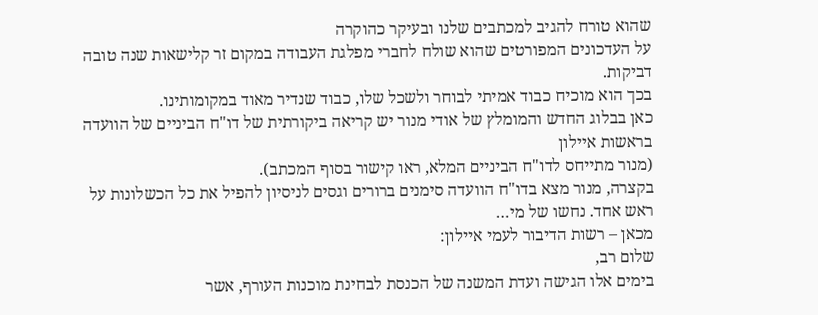שהוא טורח להגיב למכתבים שלנו ובעיקר כהוקרה
על העדכונים המפורטים שהוא שולח לחברי מפלגת העבודה במקום זר קלישאות שנה טובה דביקות.
בכך הוא מוכיח כבוד אמיתי לבוחר ולשכל שלו, כבוד שנדיר מאוד במקומותינו.
כאן בבלוג החדש והמומלץ של אודי מנור יש קריאה ביקורתית של דו"ח הביניים של הוועדה בראשות איילון
(מנור מתייחס לדו"ח הביניים המלא, ראו קישור בסוף המכתב).
בקצרה, מנור מצא בדו"ח הוועדה סימנים ברורים וגסים לניסיון להפיל את כל הכשלונות על ראש אחד. נחשו של מי…
מכאן – רשות הדיבור לעמי איילון:
שלום רב,
בימים אלו הגישה ועדת המשנה של הכנסת לבחינת מוכנות העורף, אשר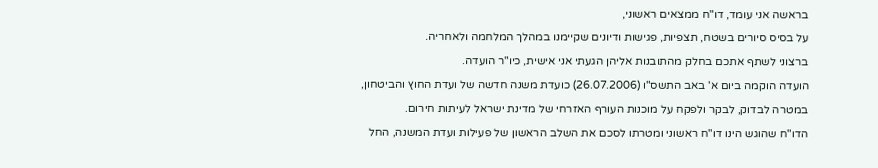בראשה אני עומד, דו"ח ממצאים ראשוני,
על בסיס סיורים בשטח, תצפיות, פגישות ודיונים שקיימנו במהלך המלחמה ולאחריה.
ברצוני לשתף אתכם בחלק מהתובנות אליהן הגעתי אני אישית, כיו"ר הועדה.
הועדה הוקמה ביום א' באב התשס"ו (26.07.2006) כועדת משנה חדשה של ועדת החוץ והביטחון,
במטרה לבדוק, לבקר ולפקח על מוכנות העורף האזרחי של מדינת ישראל לעיתות חירום.
הדו"ח שהוגש הינו דו"ח ראשוני ומטרתו לסכם את השלב הראשון של פעילות ועדת המשנה, החל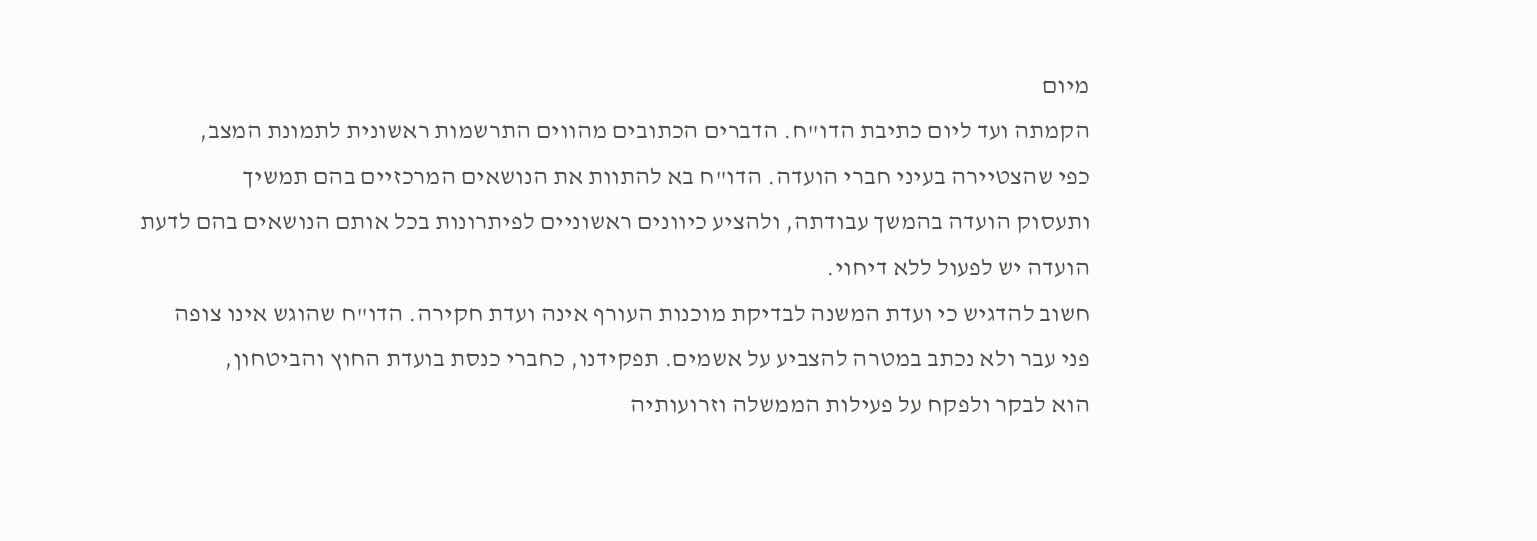מיום
הקמתה ועד ליום כתיבת הדו"ח. הדברים הכתובים מהווים התרשמות ראשונית לתמונת המצב,
כפי שהצטיירה בעיני חברי הועדה. הדו"ח בא להתוות את הנושאים המרכזיים בהם תמשיך
ותעסוק הועדה בהמשך עבודתה, ולהציע כיוונים ראשוניים לפיתרונות בכל אותם הנושאים בהם לדעת
הועדה יש לפעול ללא דיחוי.
חשוב להדגיש כי ועדת המשנה לבדיקת מוכנות העורף אינה ועדת חקירה. הדו"ח שהוגש אינו צופה
פני עבר ולא נכתב במטרה להצביע על אשמים. תפקידנו, כחברי כנסת בועדת החוץ והביטחון,
הוא לבקר ולפקח על פעילות הממשלה וזרועותיה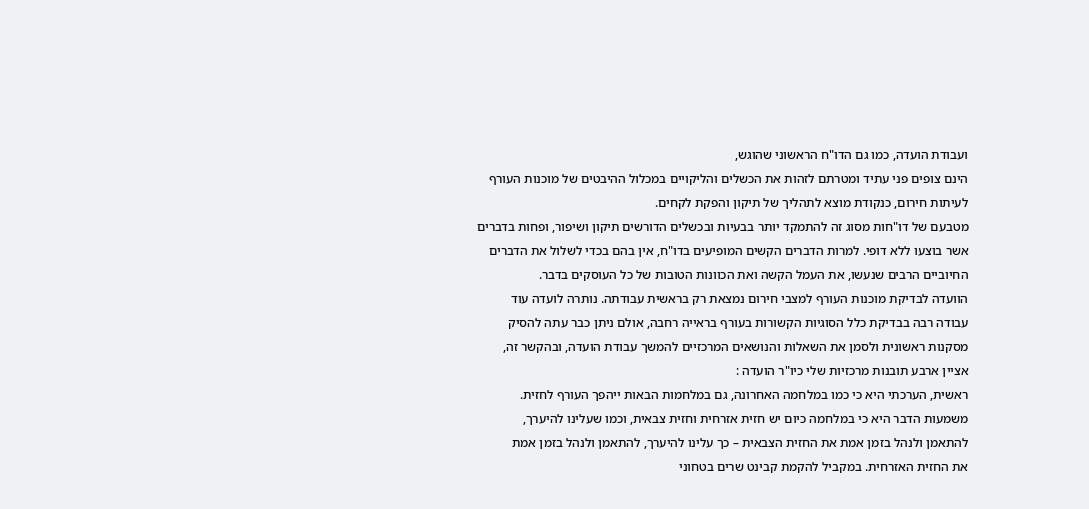ועבודת הועדה, כמו גם הדו"ח הראשוני שהוגש,
הינם צופים פני עתיד ומטרתם לזהות את הכשלים והליקויים במכלול ההיבטים של מוכנות העורף
לעיתות חירום, כנקודת מוצא לתהליך של תיקון והפקת לקחים.
מטבעם של דו"חות מסוג זה להתמקד יותר בבעיות ובכשלים הדורשים תיקון ושיפור, ופחות בדברים
אשר בוצעו ללא דופי. למרות הדברים הקשים המופיעים בדו"ח, אין בהם בכדי לשלול את הדברים
החיוביים הרבים שנעשו, את העמל הקשה ואת הכוונות הטובות של כל העוסקים בדבר.
הוועדה לבדיקת מוכנות העורף למצבי חירום נמצאת רק בראשית עבודתה. נותרה לועדה עוד
עבודה רבה בבדיקת כלל הסוגיות הקשורות בעורף בראייה רחבה, אולם ניתן כבר עתה להסיק
מסקנות ראשונית ולסמן את השאלות והנושאים המרכזיים להמשך עבודת הועדה, ובהקשר זה,
אציין ארבע תובנות מרכזיות שלי כיו"ר הועדה :
ראשית, הערכתי היא כי כמו במלחמה האחרונה, גם במלחמות הבאות ייהפך העורף לחזית.
משמעות הדבר היא כי במלחמה כיום יש חזית אזרחית וחזית צבאית, וכמו שעלינו להיערך,
להתאמן ולנהל בזמן אמת את החזית הצבאית – כך עלינו להיערך, להתאמן ולנהל בזמן אמת
את החזית האזרחית. במקביל להקמת קבינט שרים בטחוני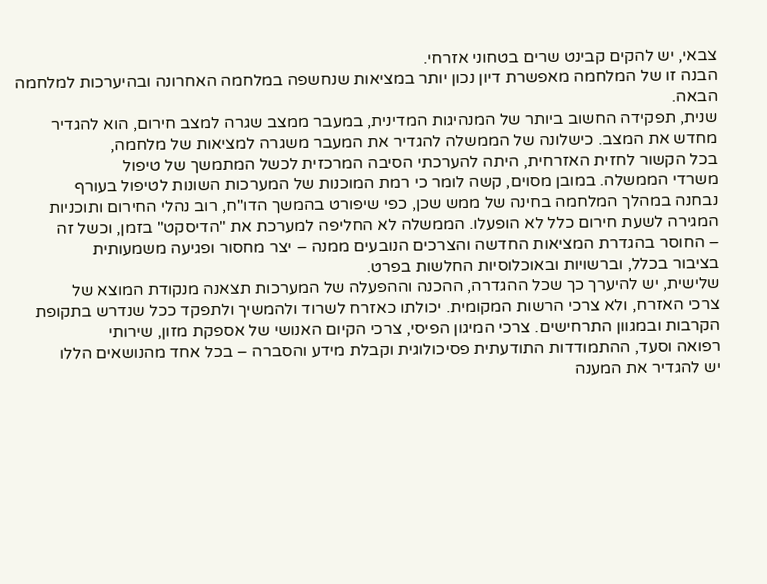צבאי, יש להקים קבינט שרים בטחוני אזרחי.
הבנה זו של המלחמה מאפשרת דיון נכון יותר במציאות שנחשפה במלחמה האחרונה ובהיערכות למלחמה
הבאה.
שנית, תפקידה החשוב ביותר של המנהיגות המדינית, במעבר ממצב שגרה למצב חירום, הוא להגדיר
מחדש את המצב. כישלונה של הממשלה להגדיר את המעבר משגרה למציאות של מלחמה,
בכל הקשור לחזית האזרחית, היתה להערכתי הסיבה המרכזית לכשל המתמשך של טיפול
משרדי הממשלה. במובן מסוים, קשה לומר כי רמת המוכנות של המערכות השונות לטיפול בעורף
נבחנה במהלך המלחמה בחינה של ממש שכן, כפי שיפורט בהמשך הדו"ח, רוב נהלי החירום ותוכניות
המגירה לשעת חירום כלל לא הופעלו. הממשלה לא החליפה למערכת את "הדיסקט" בזמן, וכשל זה
– החוסר בהגדרת המציאות החדשה והצרכים הנובעים ממנה – יצר מחסור ופגיעה משמעותית
בציבור בכלל, וברשויות ובאוכלוסיות החלשות בפרט.
שלישית, יש להיערך כך שכל ההגדרה, ההכנה וההפעלה של המערכות תצאנה מנקודת המוצא של
צרכי האזרח, ולא צרכי הרשות המקומית. יכולתו כאזרח לשרוד ולהמשיך ולתפקד ככל שנדרש בתקופת
הקרבות ובמגוון התרחישים. צרכי המיגון הפיסי, צרכי הקיום האנושי של אספקת מזון, שירותי
רפואה וסעד, ההתמודדות התודעתית פסיכולוגית וקבלת מידע והסברה – בכל אחד מהנושאים הללו
יש להגדיר את המענה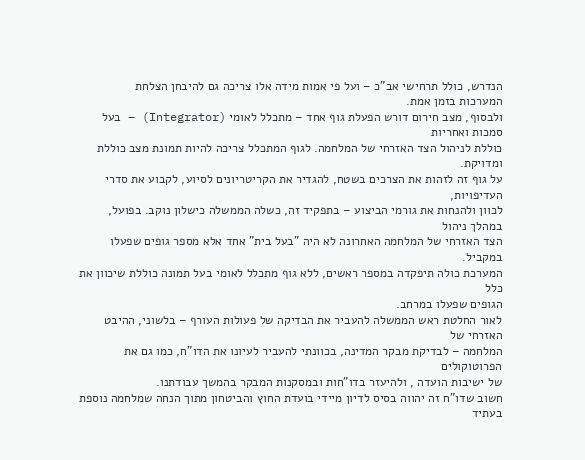הנדרש, כולל תרחישי אב"כ – ועל פי אמות מידה אלו צריכה גם להיבחן הצלחת
המערכות בזמן אמת.
ולבסוף, מצב חירום דורש הפעלת גוף אחד – מתכלל לאומי (Integrator) – בעל סמכות ואחריות
כוללת לניהול הצד האזרחי של המלחמה. לגוף המתכלל צריכה להיות תמונת מצב כוללת ומדויקת.
על גוף זה לזהות את הצרכים בשטח, להגדיר את הקריטריונים לסיוע, לקבוע את סדרי העדיפויות,
לכוון ולהנחות את גורמי הביצוע – בתפקיד זה, כשלה הממשלה כישלון נוקב. בפועל, במהלך ניהול
הצד האזרחי של המלחמה האחרונה לא היה "בעל בית" אחד אלא מספר גופים שפעלו במקביל.
המערכת כולה תיפקדה במספר ראשים, ללא גוף מתכלל לאומי בעל תמונה כוללת שיכוון את כלל
הגופים שפעלו במרחב.
לאור החלטת ראש הממשלה להעביר את הבדיקה של פעולות העורף – בלשוני, ההיבט האזרחי של
המלחמה – לבדיקת מבקר המדינה, בכוונתי להעביר לעיונו את הדו"ח, כמו גם את הפרוטוקולים
של ישיבות הועדה , ולהיעזר בדו"חות ובמסקנות המבקר בהמשך עבודתנו.
חשוב שדו"ח זה יהווה בסיס לדיון מיידי בועדת החוץ והביטחון מתוך הנחה שמלחמה נוספת בעתיד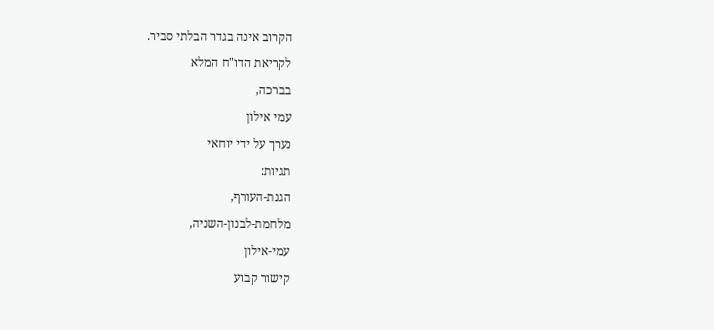הקרוב אינה בגדר הבלתי סביר.
לקריאת הדו"ח המלא
בברכה,
עמי אילון
נערך על ידי יוחאי
תגיות:
הגנת-העורף,
מלחמת-לבנון-השניה,
עמי-אילון
קישור קבוע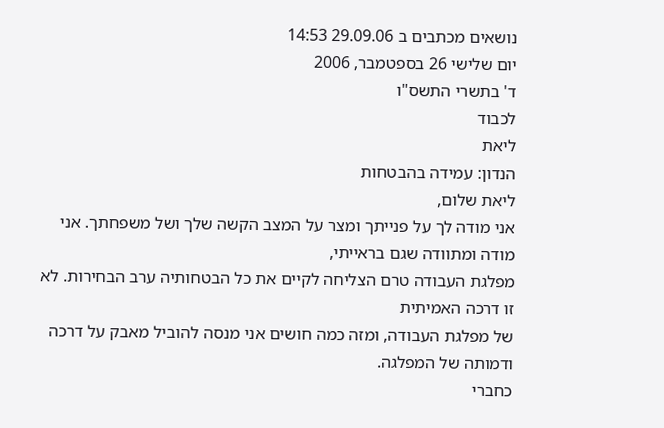נושאים מכתבים ב 29.09.06 14:53
יום שלישי 26 בספטמבר, 2006
ד' בתשרי התשס"ו
לכבוד
ליאת
הנדון: עמידה בהבטחות
ליאת שלום,
אני מודה לך על פנייתך ומצר על המצב הקשה שלך ושל משפחתך. אני מודה ומתוודה שגם בראייתי,
מפלגת העבודה טרם הצליחה לקיים את כל הבטחותיה ערב הבחירות. לא זו דרכה האמיתית
של מפלגת העבודה, ומזה כמה חושים אני מנסה להוביל מאבק על דרכה ודמותה של המפלגה.
כחברי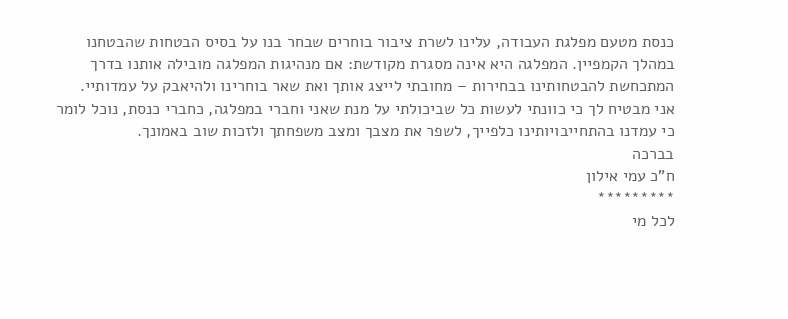כנסת מטעם מפלגת העבודה, עלינו לשרת ציבור בוחרים שבחר בנו על בסיס הבטחות שהבטחנו
במהלך הקמפיין. המפלגה היא אינה מסגרת מקודשת: אם מנהיגות המפלגה מובילה אותנו בדרך
המתכחשת להבטחותינו בבחירות – מחובתי לייצג אותך ואת שאר בוחרינו ולהיאבק על עמדותיי.
אני מבטיח לך כי כוונתי לעשות כל שביכולתי על מנת שאני וחברי במפלגה, כחברי כנסת, נוכל לומר
כי עמדנו בהתחייבויותינו כלפייך, לשפר את מצבך ומצב משפחתך ולזכות שוב באמונך.
בברכה
ח"כ עמי אילון
*********
לכל מי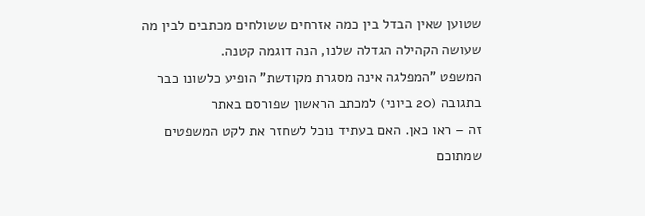שטוען שאין הבדל בין כמה אזרחים ששולחים מכתבים לבין מה שעושה הקהילה הגדלה שלנו, הנה דוגמה קטנה.
המשפט "המפלגה אינה מסגרת מקודשת" הופיע כלשונו כבר בתגובה (20 ביוני) למכתב הראשון שפורסם באתר
זה – ראו כאן. האם בעתיד נוכל לשחזר את לקט המשפטים שמתוכם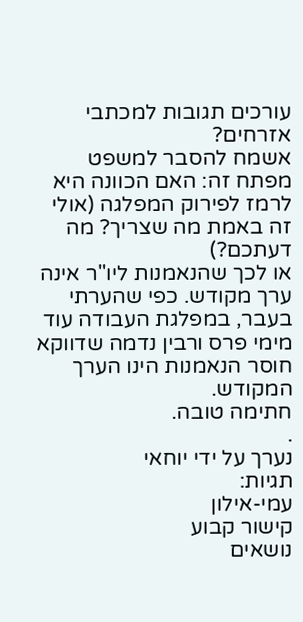עורכים תגובות למכתבי אזרחים?
אשמח להסבר למשפט מפתח זה: האם הכוונה היא לרמז לפירוק המפלגה (אולי זה באמת מה שצריך? מה דעתכם?)
או לכך שהנאמנות ליו"ר אינה ערך מקודש. כפי שהערתי בעבר, במפלגת העבודה עוד מימי פרס ורבין נדמה שדווקא
חוסר הנאמנות הינו הערך המקודש.
חתימה טובה.
.
נערך על ידי יוחאי
תגיות:
עמי-אילון
קישור קבוע
נושאים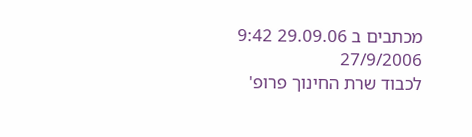מכתבים ב 29.09.06 9:42
27/9/2006
לכבוד שרת החינוך פרופ'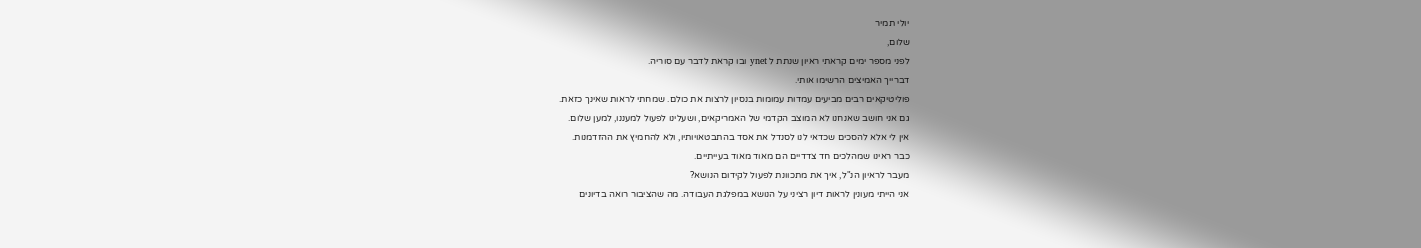יולי תמיר
שלום,
לפני מספר ימים קראתי ראיון שנתת ל ynet ובו קראת לדבר עם סוריה.
דברייך האמיצים הרשימו אותי.
פוליטיקאים רבים מביעים עמדות עמומות בנסיון לרצות את כולם. שמחתי לראות שאינך כזאת.
גם אני חושב שאנחנו לא המוצב הקדמי של האמריקאים, ושעלינו לפעול למעננו, למען שלום.
אין לי אלא להסכים שכדאי לנו לסנדל את אסד בהתבטאויותיו, ולא להחמיץ את ההזדמנות.
כבר ראינו שמהלכים חד צדדיים הם מאוד מאוד בעייתיים.
מעבר לראיון הנ"ל, איך את מתכוונת לפעול לקידום הנושא?
אני הייתי מעונין לראות דיון רציני על הנושא במפלגת העבודה. מה שהציבור רואה בדיונים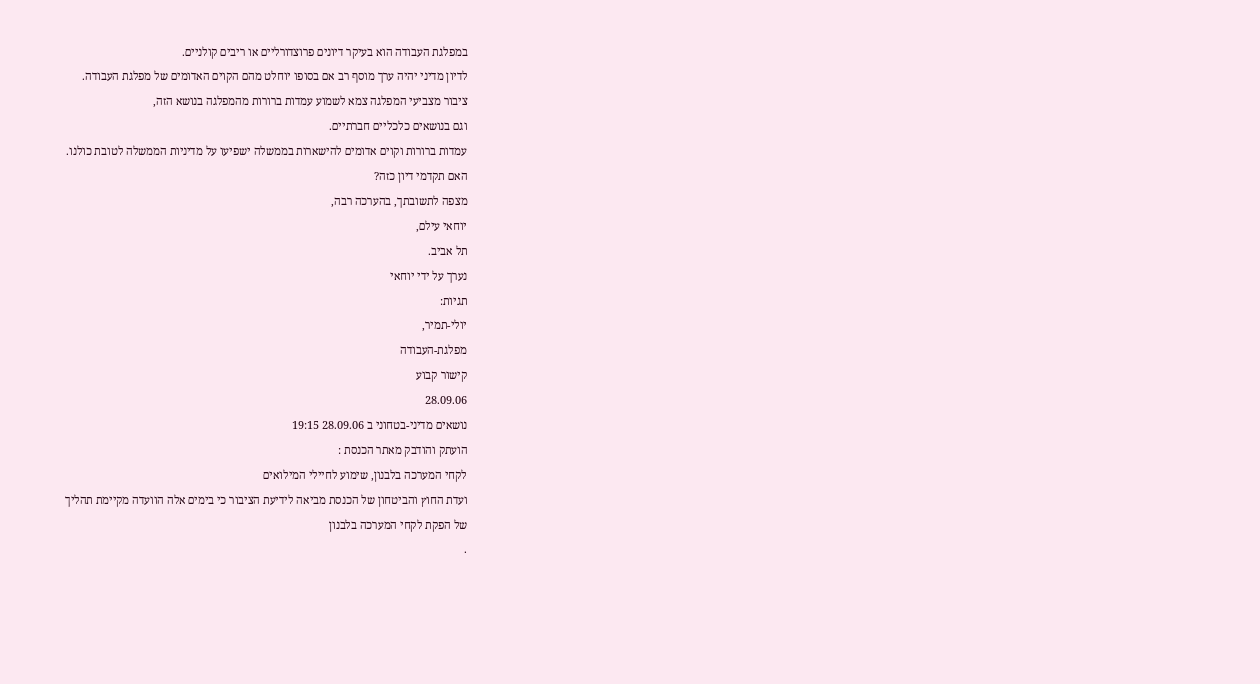במפלגת העבודה הוא בעיקר דיונים פרוצדורליים או ריבים קולניים.
לדיון מדיני יהיה ערך מוסף רב אם בסופו יוחלט מהם הקוים האדומים של מפלגת העבודה.
ציבור מצביעי המפלגה צמא לשמוע עמדות ברורות מהמפלגה בנושא הזה,
וגם בנושאים כלכליים חברתיים.
עמדות ברורות וקוים אדומים להישארות בממשלה ישפיעו על מדיניות הממשלה לטובת כולנו.
האם תקדמי דיון כזה?
מצפה לתשובתך, בהערכה רבה,
יוחאי עילם,
תל אביב.
נערך על ידי יוחאי
תגיות:
יולי-תמיר,
מפלגת-העבודה
קישור קבוע
28.09.06
נושאים מדיני-בטחוני ב 28.09.06 19:15
הועתק והודבק מאתר הכנסת :
לקחי המערכה בלבנון, שימוע לחיילי המילואים
ועדת החוץ והביטחון של הכנסת מביאה לידיעת הציבור כי בימים אלה הוועדה מקיימת תהליך
של הפקת לקחי המערכה בלבנון
.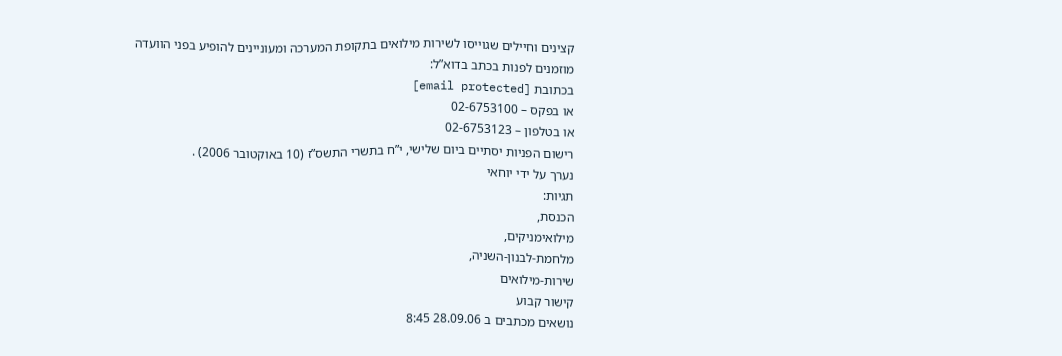קצינים וחיילים שגוייסו לשירות מילואים בתקופת המערכה ומעוניינים להופיע בפני הוועדה
מוזמנים לפנות בכתב בדוא”ל:
בכתובת [email protected]
או בפקס – 02-6753100
או בטלפון – 02-6753123
רישום הפניות יסתיים ביום שלישי, י”ח בתשרי התשס”ז (10 באוקטובר 2006) .
נערך על ידי יוחאי
תגיות:
הכנסת,
מילואימניקים,
מלחמת-לבנון-השניה,
שירות-מילואים
קישור קבוע
נושאים מכתבים ב 28.09.06 8:45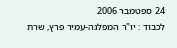24 ספטמבר 2006
לכבוד : יו"ר המפלגה-עמיר פרץ, שרת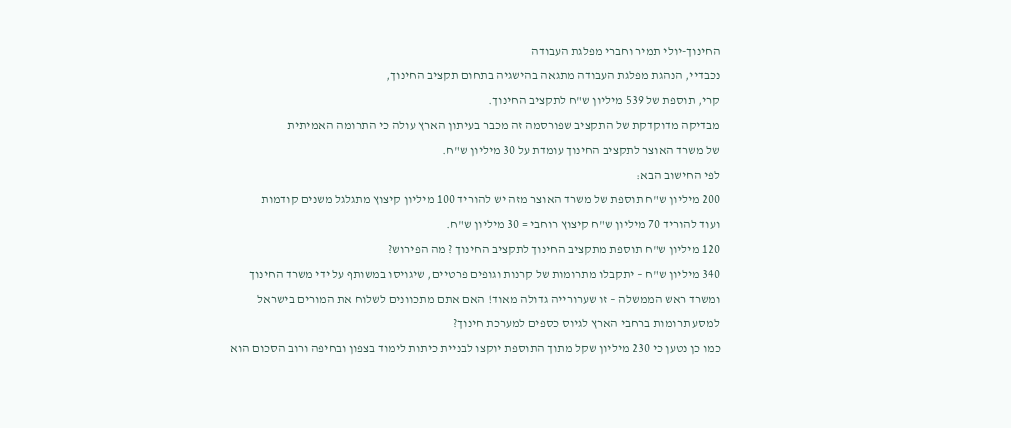החינוך-יולי תמיר וחברי מפלגת העבודה
נכבדיי, הנהגת מפלגת העבודה מתגאה בהישגיה בתחום תקציב החינוך,
קרי, תוספת של 539 מיליון ש"ח לתקציב החינוך.
מבדיקה מדוקדקת של התקציב שפורסמה זה מכבר בעיתון הארץ עולה כי התרומה האמיתית
של משרד האוצר לתקציב החינוך עומדת על 30 מיליון ש"ח.
לפי החישוב הבא:
200 מיליון ש"ח תוספת של משרד האוצר מזה יש להוריד 100 מיליון קיצוץ מתגלגל משנים קודמות
ועוד להוריד 70 מיליון ש"ח קיצוץ רוחבי = 30 מיליון ש"ח.
120 מיליון ש"ח תוספת מתקציב החינוך לתקציב החינוך ? מה הפירוש?
340 מיליון ש"ח – יתקבלו מתרומות של קרנות וגופים פרטיים, שיגויסו במשותף על ידי משרד החינוך
ומשרד ראש הממשלה – זו שערורייה גדולה מאוד! האם אתם מתכוונים לשלוח את המורים בישראל
למסע תרומות ברחבי הארץ לגיוס כספים למערכת חינוך?
כמו כן נטען כי 230 מיליון שקל מתוך התוספת יוקצו לבניית כיתות לימוד בצפון ובחיפה ורוב הסכום הוא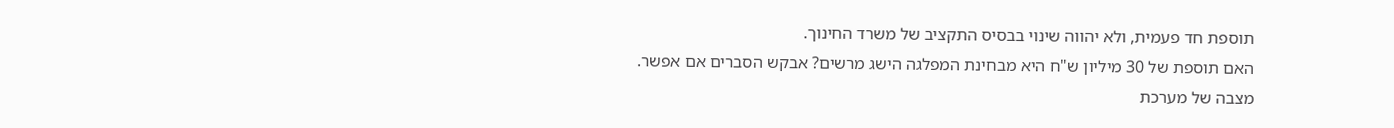תוספת חד פעמית, ולא יהווה שינוי בבסיס התקציב של משרד החינוך.
האם תוספת של 30 מיליון ש"ח היא מבחינת המפלגה הישג מרשים? אבקש הסברים אם אפשר.
מצבה של מערכת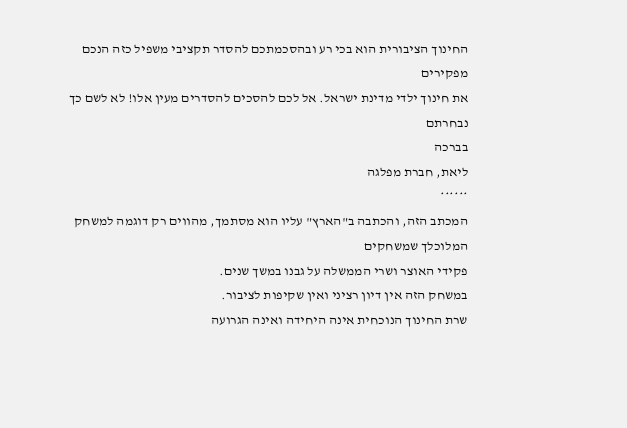החינוך הציבורית הוא בכי רע ובהסכמתכם להסדר תקציבי משפיל כזה הנכם מפקירים
את חינוך ילדי מדינת ישראל. אל לכם להסכים להסדרים מעין אלו! לא לשם כך נבחרתם
בברכה
ליאת, חברת מפלגה
******
המכתב הזה, והכתבה ב"הארץ" עליו הוא מסתמך, מהווים רק דוגמה למשחק המלוכלך שמשחקים
פקידי האוצר ושרי הממשלה על גבנו במשך שנים.
במשחק הזה אין דיון רציני ואין שקיפות לציבור.
שרת החינוך הנוכחית אינה היחידה ואינה הגרועה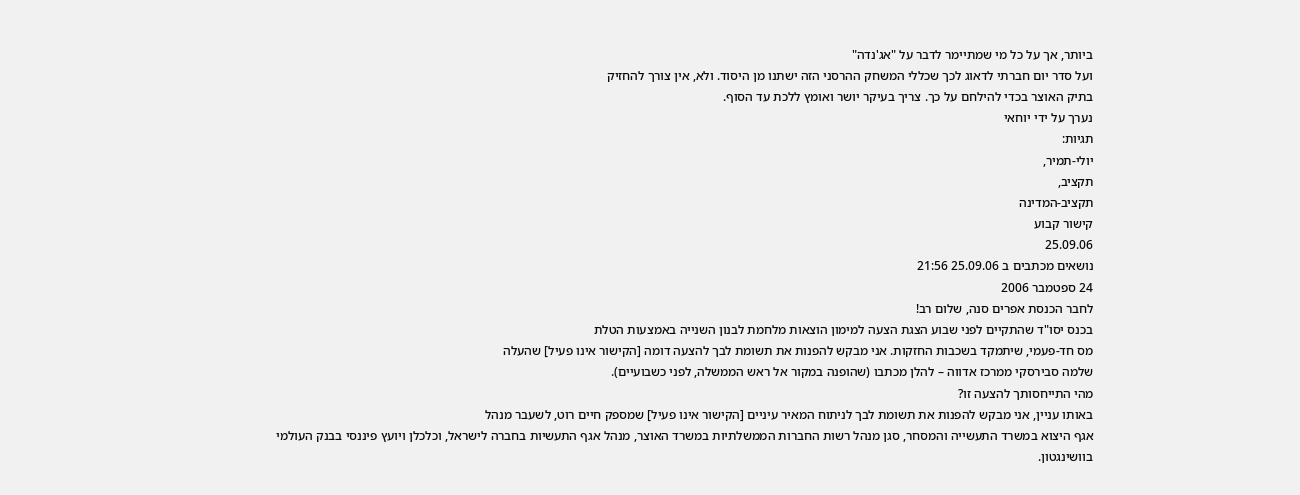ביותר, אך על כל מי שמתיימר לדבר על "אג'נדה"
ועל סדר יום חברתי לדאוג לכך שכללי המשחק ההרסני הזה ישתנו מן היסוד. ולא, אין צורך להחזיק
בתיק האוצר בכדי להילחם על כך. צריך בעיקר יושר ואומץ ללכת עד הסוף.
נערך על ידי יוחאי
תגיות:
יולי-תמיר,
תקציב,
תקציב-המדינה
קישור קבוע
25.09.06
נושאים מכתבים ב 25.09.06 21:56
24 ספטמבר 2006
לחבר הכנסת אפרים סנה, שלום רב!
בכנס יסו"ד שהתקיים לפני שבוע הצגת הצעה למימון הוצאות מלחמת לבנון השנייה באמצעות הטלת
מס חד-פעמי, שיתמקד בשכבות החזקות. אני מבקש להפנות את תשומת לבך להצעה דומה [הקישור אינו פעיל] שהעלה
שלמה סבירסקי ממרכז אדווה – להלן מכתבו (שהופנה במקור אל ראש הממשלה, לפני כשבועיים).
מהי התייחסותך להצעה זו?
באותו עניין, אני מבקש להפנות את תשומת לבך לניתוח המאיר עיניים [הקישור אינו פעיל] שמספק חיים רוט, לשעבר מנהל
אגף היצוא במשרד התעשייה והמסחר, סגן מנהל רשות החברות הממשלתיות במשרד האוצר, מנהל אגף התעשיות בחברה לישראל, וכלכלן ויועץ פיננסי בבנק העולמי בוושינגטון.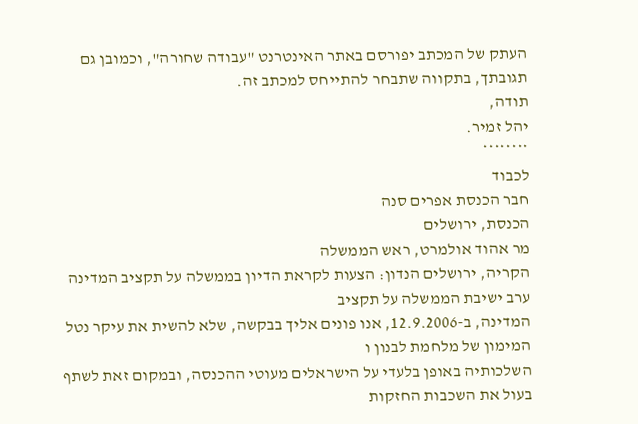העתק של המכתב יפורסם באתר האינטרנט "עבודה שחורה", וכמובן גם תגובתך, בתקווה שתבחר להתייחס למכתב זה.
תודה,
יהל זמיר.
********
לכבוד
חבר הכנסת אפרים סנה
הכנסת, ירושלים
מר אהוד אולמרט, ראש הממשלה
הקריה, ירושלים הנדון: הצעות לקראת הדיון בממשלה על תקציב המדינה ערב ישיבת הממשלה על תקציב
המדינה, ב-12.9.2006, אנו פונים אליך בבקשה, שלא להשית את עיקר נטל המימון של מלחמת לבנון ו
השלכותיה באופן בלעדי על הישראלים מעוטי ההכנסה, ובמקום זאת לשתף בעול את השכבות החזקות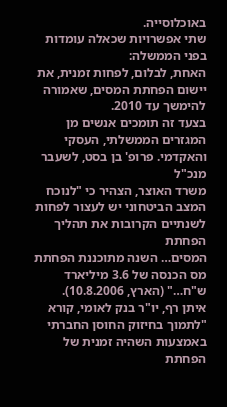באוכלוסייה.
שתי אפשרויות שכאלה עומדות בפני הממשלה:
האחת, לבלום, לפחות זמנית, את יישום הפחתת המסים, שאמורה להימשך עד 2010.
בצעד זה תומכים אנשים מן המגזרים הממשלתי, העסקי והאקדמי. פרופ' בן בסט, לשעבר מנכ"ל
משרד האוצר, הצהיר כי "לנוכח המצב הביטחוני יש לעצור לפחות לשנתיים הקרובות את תהליך הפחתת
המסים… השנה מתוכננת הפחתת מס הכנסה של 3.6 מיליארד ש"ח…" (הארץ, 10.8.2006).
איתן רף, יו"ר בנק לאומי, קורא "לתמוך בחיזוק החוסן החברתי באמצעות השהיה זמנית של הפחתת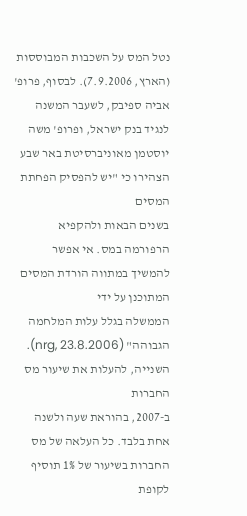נטל המס על השכבות המבוססות (הארץ, 7.9.2006). לבסוף, פרופ' אביה ספיבק, לשעבר המשנה
לנגיד בנק ישראל, ופרופ' משה יוסטמן מאוניברסיטת באר שבע הצהירו כי "יש להפסיק הפחתת המסים
בשנים הבאות ולהקפיא הרפורמה במס. אי אפשר להמשיך במתווה הורדת המסים המתוכנן על ידי
הממשלה בגלל עלות המלחמה הגבוהה" (nrg, 23.8.2006). השנייה, להעלות את שיעור מס החברות
ב-2007, בהוראת שעה ולשנה אחת בלבד. כל העלאה של מס החברות בשיעור של 1% תוסיף לקופת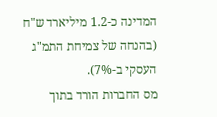המדינה כ-1.2 מיליארד ש"ח (בהנחה של צמיחת התמ"ג העסקי ב-7%).
מס החברות הורד בתוך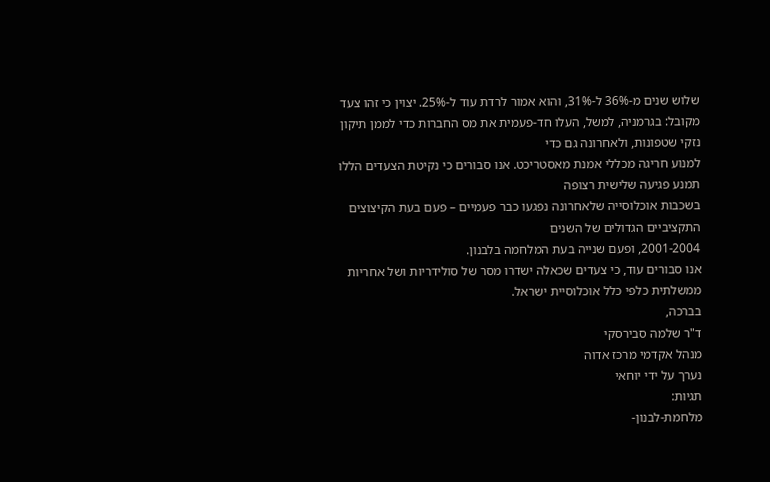שלוש שנים מ-36% ל-31%, והוא אמור לרדת עוד ל-25%. יצוין כי זהו צעד
מקובל: בגרמניה, למשל, העלו חד-פעמית את מס החברות כדי לממן תיקון נזקי שטפונות, ולאחרונה גם כדי
למנוע חריגה מכללי אמנת מאסטריכט. אנו סבורים כי נקיטת הצעדים הללו תמנע פגיעה שלישית רצופה
בשכבות אוכלוסייה שלאחרונה נפגעו כבר פעמיים – פעם בעת הקיצוצים התקציביים הגדולים של השנים
2001-2004, ופעם שנייה בעת המלחמה בלבנון.
אנו סבורים עוד, כי צעדים שכאלה ישדרו מסר של סולידריות ושל אחריות ממשלתית כלפי כלל אוכלוסיית ישראל.
בברכה,
ד"ר שלמה סבירסקי
מנהל אקדמי מרכז אדוה
נערך על ידי יוחאי
תגיות:
מלחמת-לבנון-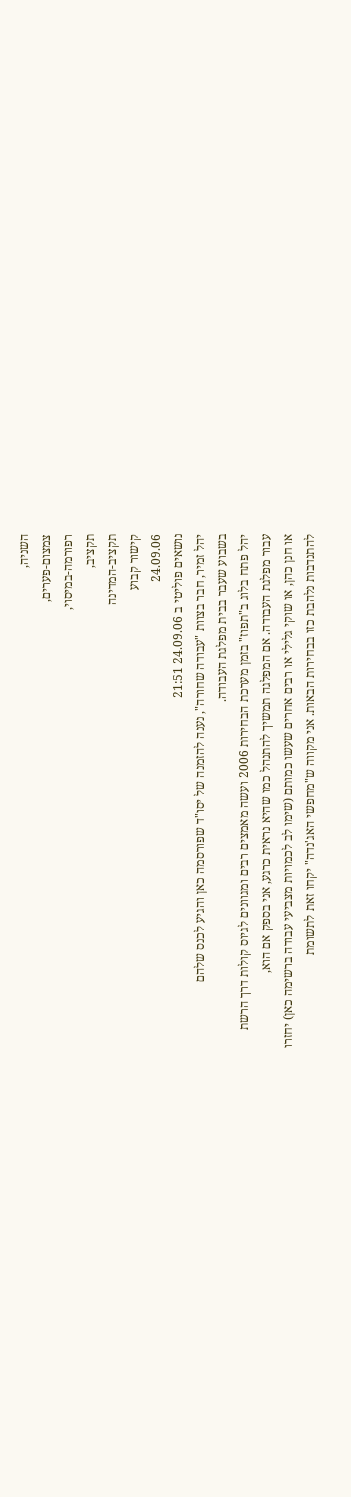השניה,
צמצום-פערים,
רפורמה-במיסוי,
תקציב,
תקציב-המדינה
קישור קבוע
24.09.06
נושאים פוליטי ב 24.09.06 21:51
יהל זמיר, חבר בצוות "עבודה שחורה", נענה להזמנה של יסו"ד שפורסמה כאן והגיע לכנס שלהם
בשבוע שעבר בבית מפלגת העבודה.
יהל פתח בלוג ב"תפוז" בזמן מערכת הבחירות 2006 ועשה מאמצים רבים ומגוונים לגיוס קולות דרך הרשת
עבור מפלגת העבודה. אם המפלגה תמשיך להתנהל כמו שהיא נראית כרגע, אני בספק אם הוא,
או חנן כהן, או שוקי גלילי או רבים אחרים שעשו כמותם (שימו לב לכמויות מצביעי עבודה ברשימה כאן) יחזרו
להתנדבות נלהבת כזו בבחירות הבאות. אני מקווה ש"מחפשי האג'נדה" יקחו זאת לתשומת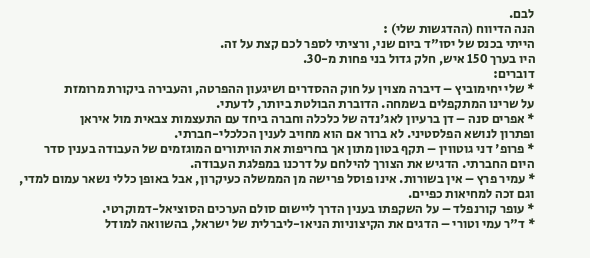לבם.
הנה הדיווח (ההדגשות שלי) :
הייתי בכנס של יסו"ד ביום שני, ורציתי לספר לכם קצת על זה.
היו בערך 150 איש, חלק גדול בני פחות מ-30.
דוברים:
* שלי יחימוביץ – דיברה מצוין על חוק ההסדרים ושיגעון ההפרטה, והעבירה ביקורת מרומזת
על שרינו המתקפלים בשמחה. הדוברת הבולטת ביותר, לדעתי.
* אפרים סנה – דן ברעיון לאג'נדה של כלכלה וחברה ביחד עם התעצמות צבאית מול איראן
ופתרון לנושא הפלסטיני. לא ברור אם הוא מחויב לענין הכלכלי-חברתי.
* פרופ' דני גוטווין – תקף בטון מתון אך בחריפות את הויתורים המוגזמים של העבודה בענין סדר
היום החברתי. הדגיש את הצורך להילחם על דרכנו במפלגת העבודה.
* עמיר פרץ – אין בשורות. אינו פוסל פרישה מן הממשלה כעיקרון, אבל באופן כללי נשאר עמום למדי,
וגם זכה למחיאות כפיים.
* עופר קורנפלד – על השקפתו בענין הדרך ליישום סולם הערכים הסוציאל-דמוקרטי.
* ד"ר עמי וטורי – הדגים את הקיצוניות הניאו-ליברלית של ישראל, בהשוואה למודל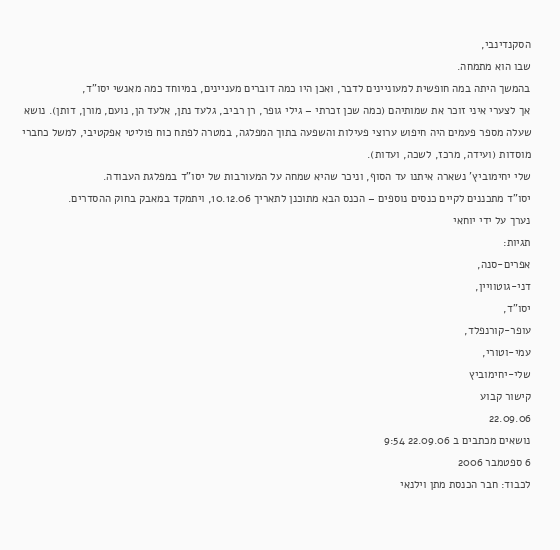הסקנדינבי,
שבו הוא מתמחה.
בהמשך היתה במה חופשית למעוניינים לדבר, ואכן היו כמה דוברים מעניינים, במיוחד כמה מאנשי יסו"ד,
אך לצערי איני זוכר את שמותיהם (כמה שכן זכרתי – גילי גופר, רן רביב, גלעד נתן, אלעד הן, נועם, מורן, דותן). נושא שעלה מספר פעמים היה חיפוש ערוצי פעילות והשפעה בתוך המפלגה, במטרה לפתח כוח פוליטי אפקטיבי, למשל כחברי מוסדות (ועידה, מרכז, לשכה, ועדות).
שלי יחימוביץ' נשארה איתנו עד הסוף, וניכר שהיא שמחה על המעורבות של יסו"ד במפלגת העבודה.
יסו"ד מתכננים לקיים כנסים נוספים – הכנס הבא מתוכנן לתאריך 10.12.06, ויתמקד במאבק בחוק ההסדרים.
נערך על ידי יוחאי
תגיות:
אפרים-סנה,
דני-גוטוויין,
יסו"ד,
עופר-קורנפלד,
עמי-וטורי,
שלי-יחימוביץ
קישור קבוע
22.09.06
נושאים מכתבים ב 22.09.06 9:54
6 ספטמבר 2006
לכבוד: חבר הכנסת מתן וילנאי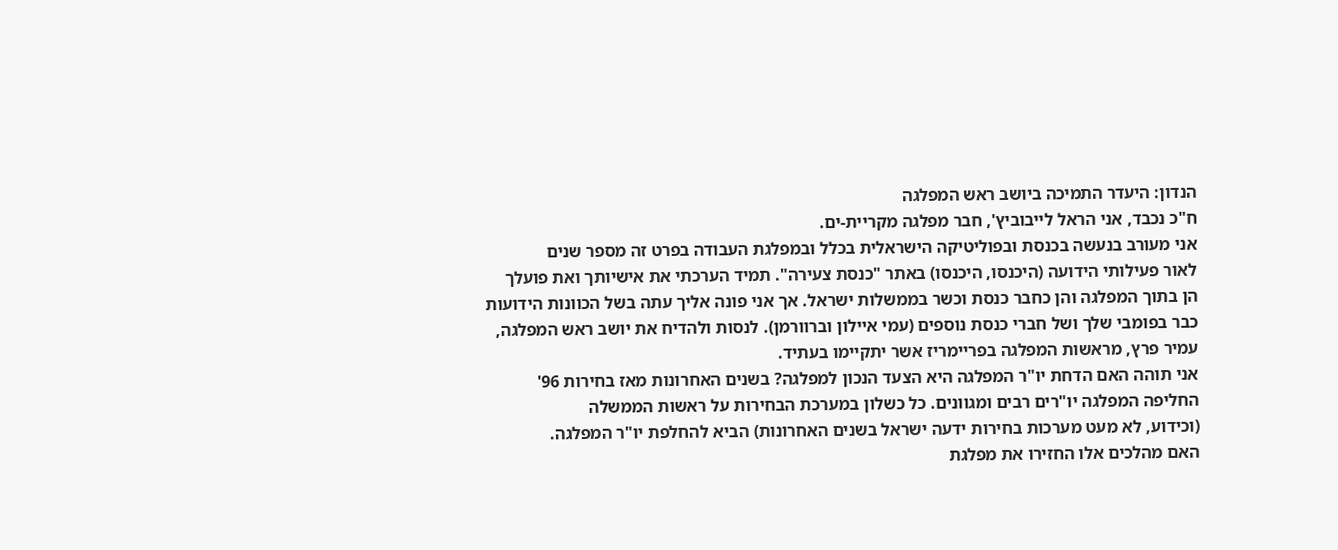הנדון: היעדר התמיכה ביושב ראש המפלגה
ח"כ נכבד, אני הראל לייבוביץ', חבר מפלגה מקריית-ים.
אני מעורב בנעשה בכנסת ובפוליטיקה הישראלית בכלל ובמפלגת העבודה בפרט זה מספר שנים
לאור פעילותי הידועה (היכנסו, היכנסו) באתר "כנסת צעירה". תמיד הערכתי את אישיותך ואת פועלך
הן בתוך המפלגה והן כחבר כנסת וכשר בממשלות ישראל. אך אני פונה אליך עתה בשל הכוונות הידועות
כבר בפומבי שלך ושל חברי כנסת נוספים (עמי איילון וברוורמן). לנסות ולהדיח את יושב ראש המפלגה,
עמיר פרץ, מראשות המפלגה בפריימריז אשר יתקיימו בעתיד.
אני תוהה האם הדחת יו"ר המפלגה היא הצעד הנכון למפלגה? בשנים האחרונות מאז בחירות 96'
החליפה המפלגה יו"רים רבים ומגוונים. כל כשלון במערכת הבחירות על ראשות הממשלה
(וכידוע, לא מעט מערכות בחירות ידעה ישראל בשנים האחרונות) הביא להחלפת יו"ר המפלגה.
האם מהלכים אלו החזירו את מפלגת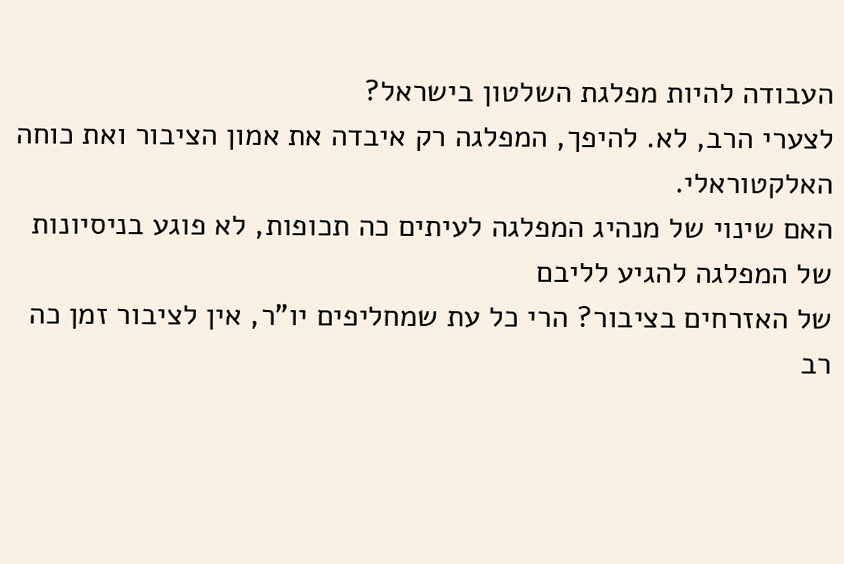העבודה להיות מפלגת השלטון בישראל?
לצערי הרב, לא. להיפך, המפלגה רק איבדה את אמון הציבור ואת כוחה האלקטוראלי.
האם שינוי של מנהיג המפלגה לעיתים כה תכופות, לא פוגע בניסיונות של המפלגה להגיע לליבם
של האזרחים בציבור? הרי כל עת שמחליפים יו"ר, אין לציבור זמן כה רב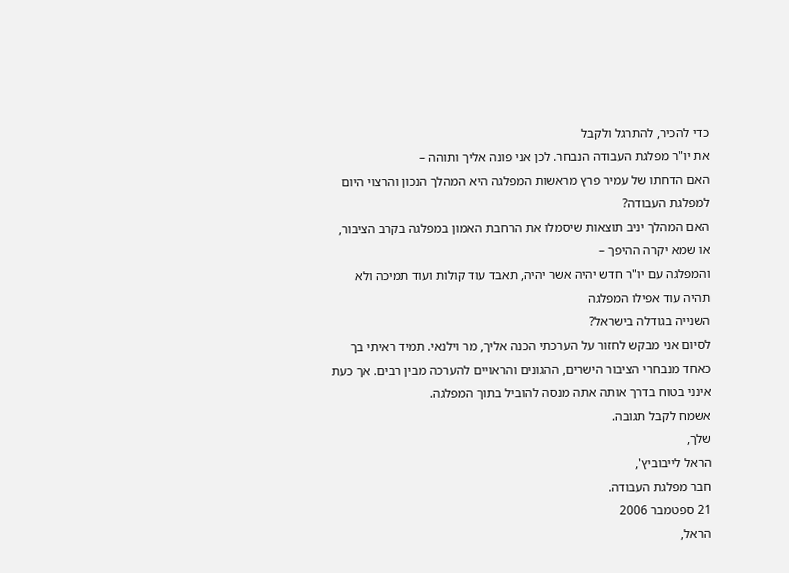כדי להכיר, להתרגל ולקבל
את יו"ר מפלגת העבודה הנבחר. לכן אני פונה אליך ותוהה –
האם הדחתו של עמיר פרץ מראשות המפלגה היא המהלך הנכון והרצוי היום למפלגת העבודה?
האם המהלך יניב תוצאות שיסמלו את הרחבת האמון במפלגה בקרב הציבור, או שמא יקרה ההיפך –
והמפלגה עם יו"ר חדש יהיה אשר יהיה, תאבד עוד קולות ועוד תמיכה ולא תהיה עוד אפילו המפלגה
השנייה בגודלה בישראל?
לסיום אני מבקש לחזור על הערכתי הכנה אליך, מר וילנאי. תמיד ראיתי בך כאחד מנבחרי הציבור הישרים, ההגונים והראויים להערכה מבין רבים. אך כעת אינני בטוח בדרך אותה אתה מנסה להוביל בתוך המפלגה.
אשמח לקבל תגובה.
שלך,
הראל לייבוביץ',
חבר מפלגת העבודה.
21 ספטמבר 2006
הראל,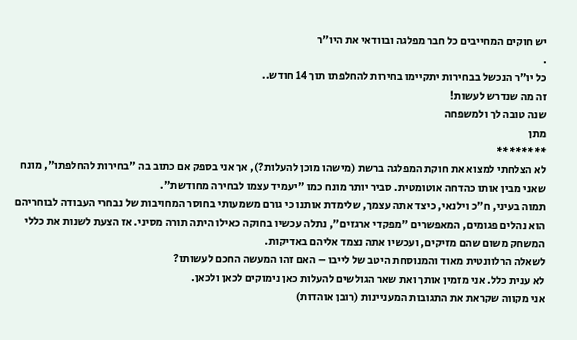יש חוקים המחייבים כל חבר מפלגה ובוודאי את היו"ר
.
כל יו"ר הנכשל בבחירות יתקיימו בחירות להחלפתו תוך 14 חודש..
זה מה שנדרש לעשות!
שנה טובה לך ולמשפחה
מתן
********
לא הצלחתי למצוא את חוקת המפלגה ברשת (מישהו מוכן להעלות?), אך אני בספק אם כתוב בה "בחירות להחלפתו", מונח שאני מבין אותו כהדחה אוטומטית. סביר יותר מונח כמו "יעמיד עצמו לבחירה מחודשת".
תמוה בעיני, ח"כ וילנאי, כיצד אתה עצמך, שלימדת אותנו כי גורם משמעותי בחוסר המחויבות של נבחרי העבודה לבוחריהם הוא נהלים פגומים, המאפשרים "מפקדי ארגזים", נתלה עכשיו בחוקה כאילו היתה תורה מסיני. אז הצעת לשנות את כללי המשחק משום שהם מזיקים, ועכשיו אתה נצמד אליהם באדיקות.
לשאלה הרלוונטית מאוד והמנוסחת היטב של לייבו – האם זהו המעשה החכם לעשותו?
לא ענית כלל. אני מזמין אותך ואת שאר הגולשים להעלות כאן נימוקים לכאן ולכאן.
אני מקווה שקראת את התגובות המעניינות (רובן אוהדות)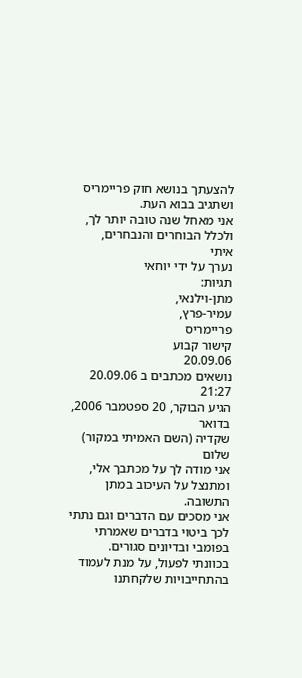להצעתך בנושא חוק פריימריס ושתגיב בבוא העת.
אני מאחל שנה טובה יותר לך, ולכלל הבוחרים והנבחרים,
איתי
נערך על ידי יוחאי
תגיות:
מתן-וילנאי,
עמיר-פרץ,
פריימריס
קישור קבוע
20.09.06
נושאים מכתבים ב 20.09.06 21:27
הגיע הבוקר, 20 ספטמבר 2006, בדואר
שקדיה (השם האמיתי במקור) שלום
אני מודה לך על מכתבך אלי, ומתנצל על העיכוב במתן התשובה.
אני מסכים עם הדברים וגם נתתי לכך ביטוי בדברים שאמרתי בפומבי ובדיונים סגורים.
בכוונתי לפעול, על מנת לעמוד בהתחייבויות שלקחתנו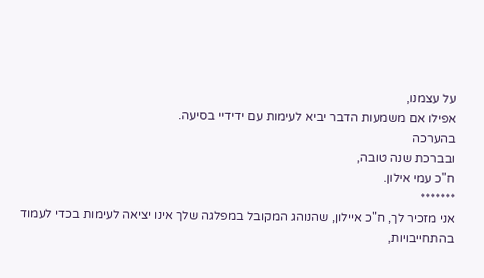על עצמנו,
אפילו אם משמעות הדבר יביא לעימות עם ידידיי בסיעה.
בהערכה
ובברכת שנה טובה,
ח"כ עמי אילון.
*******
אני מזכיר לך, ח"כ איילון, שהנוהג המקובל במפלגה שלך אינו יציאה לעימות בכדי לעמוד בהתחייבויות,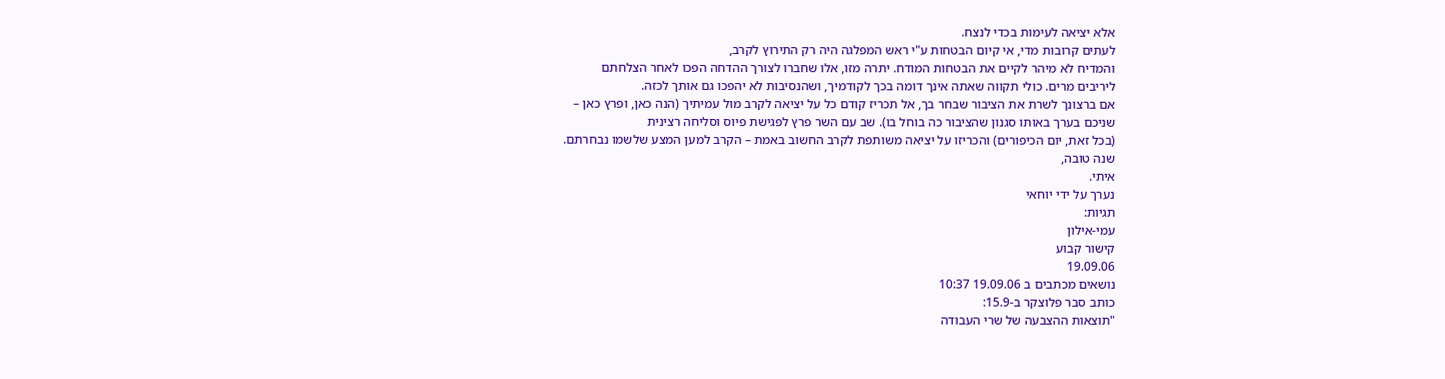אלא יציאה לעימות בכדי לנצח.
לעתים קרובות מדי, אי קיום הבטחות ע"י ראש המפלגה היה רק התירוץ לקרב,
והמדיח לא מיהר לקיים את הבטחות המודח. יתרה מזו, אלו שחברו לצורך ההדחה הפכו לאחר הצלחתם
ליריבים מרים. כולי תקווה שאתה אינך דומה בכך לקודמיך, ושהנסיבות לא יהפכו גם אותך לכזה.
אם ברצונך לשרת את הציבור שבחר בך, אל תכריז קודם כל על יציאה לקרב מול עמיתיך (הנה כאן, ופרץ כאן –
שניכם בערך באותו סגנון שהציבור כה בוחל בו). שב עם השר פרץ לפגישת פיוס וסליחה רצינית
(בכל זאת, יום הכיפורים) והכריזו על יציאה משותפת לקרב החשוב באמת – הקרב למען המצע שלשמו נבחרתם.
שנה טובה,
איתי.
נערך על ידי יוחאי
תגיות:
עמי-אילון
קישור קבוע
19.09.06
נושאים מכתבים ב 19.09.06 10:37
כותב סבר פלוצקר ב-15.9:
"תוצאות ההצבעה של שרי העבודה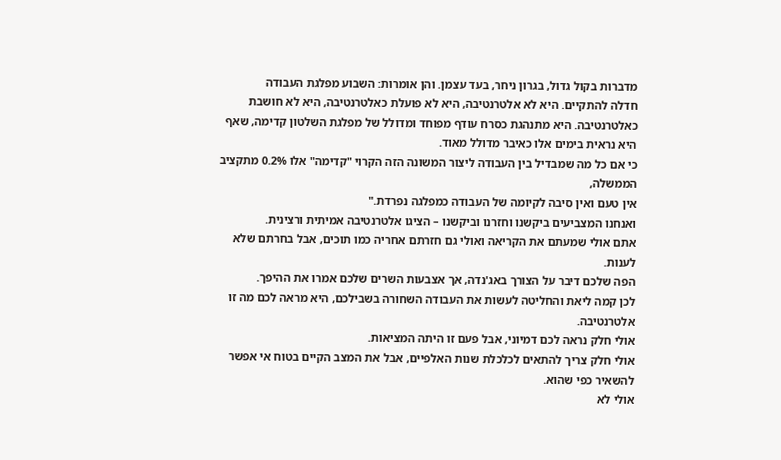מדברות בקול גדול, בגרון ניחר, בעד עצמן. והן אומרות: השבוע מפלגת העבודה
חדלה להתקיים. היא לא אלטרנטיבה, היא לא פועלת כאלטרנטיבה, היא לא חושבת כאלטרנטיבה. היא מתנהגת כסרח עודף מפוחד ומדולל של מפלגת השלטון קדימה, שאף היא נראית בימים אלו כאיבר מדולל מאוד.
כי אם כל מה שמבדיל בין העבודה ליצור המשונה הזה הקרוי "קדימה" אלו 0.2% מתקציב הממשלה,
אין טעם ואין סיבה לקיומה של העבודה כמפלגה נפרדת."
ואנחנו המצביעים ביקשנו וחזרנו וביקשנו – הציגו אלטרנטיבה אמיתית ורצינית.
אתם אולי שמעתם את הקריאה ואולי גם חזרתם אחריה כמו תוכים, אבל בחרתם שלא לענות.
הפה שלכם דיבר על הצורך באג'נדה, אך אצבעות השרים שלכם אמרו את ההיפך.
לכן קמה ליאת והחליטה לעשות את העבודה השחורה בשבילכם, היא מראה לכם מה זו אלטרנטיבה.
אולי חלק נראה לכם דמיוני, אבל פעם זו היתה המציאות.
אולי חלק צריך להתאים לכלכלת שנות האלפיים, אבל את המצב הקיים בטוח אי אפשר להשאיר כפי שהוא.
אולי לא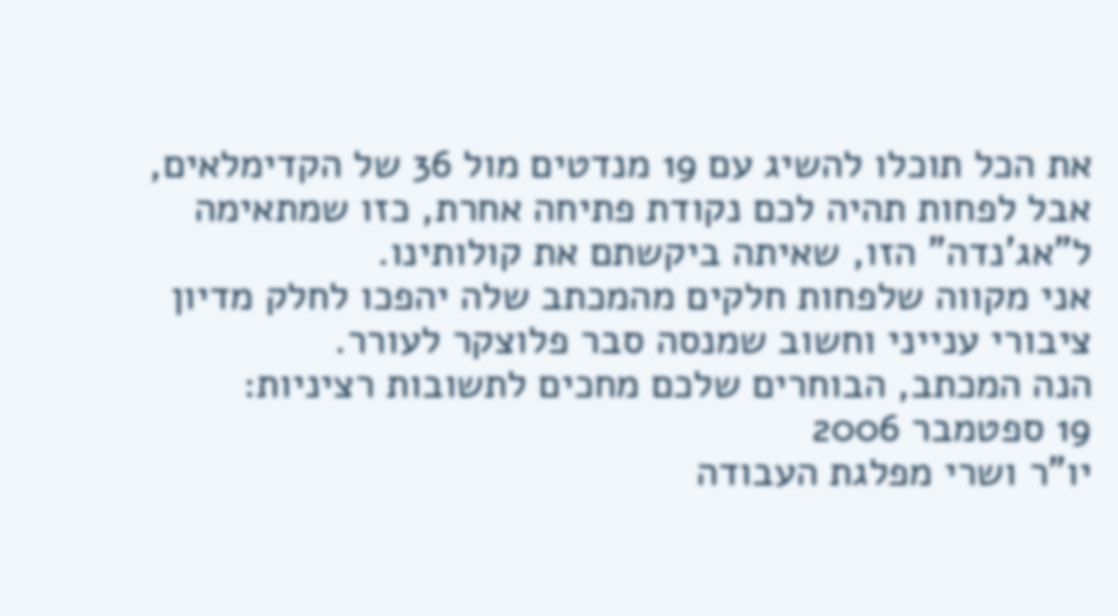את הכל תוכלו להשיג עם 19 מנדטים מול 36 של הקדימלאים,
אבל לפחות תהיה לכם נקודת פתיחה אחרת, כזו שמתאימה ל"אג'נדה" הזו, שאיתה ביקשתם את קולותינו.
אני מקווה שלפחות חלקים מהמכתב שלה יהפכו לחלק מדיון ציבורי ענייני וחשוב שמנסה סבר פלוצקר לעורר.
הנה המכתב, הבוחרים שלכם מחכים לתשובות רציניות:
19 ספטמבר 2006
יו"ר ושרי מפלגת העבודה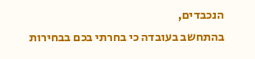הנכבדים,
בהתחשב בעובדה כי בחרתי בכם בבחירות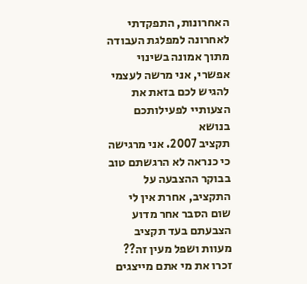האחרונות, התפקדתי לאחרונה למפלגת העבודה
מתוך אמונה בשינוי אפשרי, אני מרשה לעצמי להגיש לכם בזאת את הצעותיי לפעילותכם בנושא
תקציב 2007. אני מרגישה כי כנראה לא הרגשתם טוב בבוקר ההצבעה על התקציב, אחרת אין לי
שום הסבר אחר מדוע הצבעתם בעד תקציב מעוות ושפל מעין זה??
זכרו את מי אתם מייצגים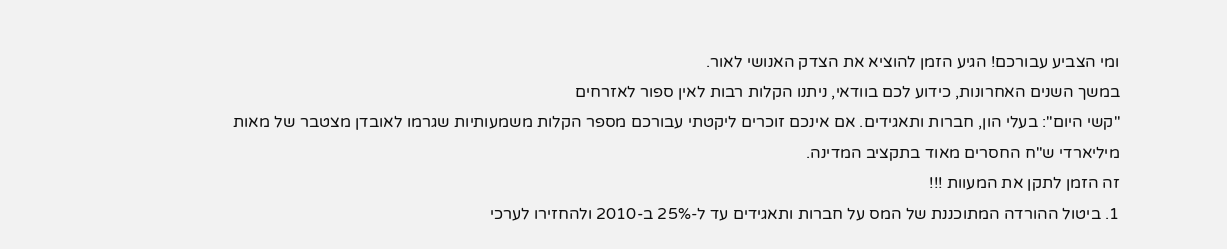ומי הצביע עבורכם! הגיע הזמן להוציא את הצדק האנושי לאור.
במשך השנים האחרונות, כידוע לכם בוודאי, ניתנו הקלות רבות לאין ספור לאזרחים
"קשי היום": בעלי הון, חברות ותאגידים. אם אינכם זוכרים ליקטתי עבורכם מספר הקלות משמעותיות שגרמו לאובדן מצטבר של מאות מיליארדי ש"ח החסרים מאוד בתקציב המדינה.
זה הזמן לתקן את המעוות !!!
1. ביטול ההורדה המתוכננת של המס על חברות ותאגידים עד ל-25% ב-2010 ולהחזירו לערכי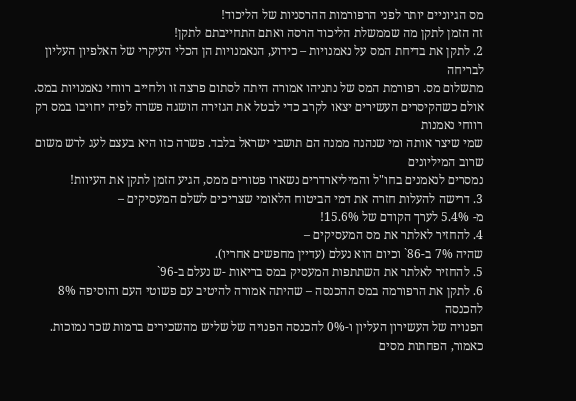מס הגיוניים יותר לפני הרפורמות ההרסניות של הליכוד!
זה הזמן לתקן מה שממשלת הליכוד הרסה ואתם התחייבתם לתקן!
2. לתקן את בדיחת המס על נאמנויות – כידוע, הנאמנויות הן הכלי העיקרי של האלפיון העליון לבריחה
מתשלום מס. רפורמת המס של נתניהו אמורה היתה לסתום פרצה זו ולחייב רווחי נאמנויות במס. אולם כשהקיסרים העשירים יצאו לקרב כדי לבטל את הגזירה הושגה פשרה לפיה יחויבו במס רק רווחי נאמנות
שמי שיצר אותה ומי שנהנה ממנה הם תושבי ישראל בלבד. פשרה כזו היא בעצם לעג לרש משום שרוב המיליונים
נמסרים לנאמנים בחו"ל והמיליארדרים נשארו פטורים ממס, הגיע הזמן לתקן את העיוות!
3. דרישה להעלות חזרה את דמי הביטוח הלאומי שצריכים לשלם המעסיקים –
מ- 5.4% לערך הקודם של 15.6%!
4. להחזיר לאלתר את מס המעסיקים –
שהיה 7% ב-86` וכיום הוא נעלם (עדיין מחפשים אחריו).
5. להחזיר לאלתר את השתתפות המעסיק במס בריאות -ש נעלם ב-96`
6. לתקן את הרפורמה במס ההכנסה – שהיתה אמורה להיטיב עם פשוטי העם והוסיפה 8% להכנסה
הפנויה של העשירון העליון ו-0% להכנסה הפנויה של שליש מהשכירים ברמות שכר נמוכות.
כאמור, הפחתות מסים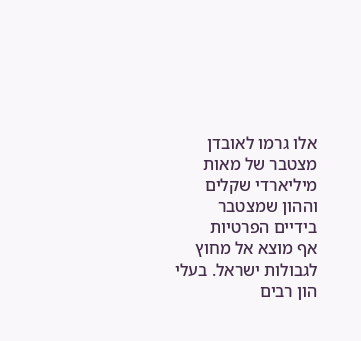אלו גרמו לאובדן מצטבר של מאות מיליארדי שקלים וההון שמצטבר בידיים הפרטיות
אף מוצא אל מחוץ לגבולות ישראל. בעלי הון רבים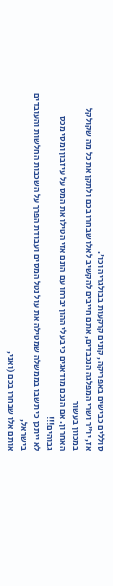סוללים כבישים באפריקה, קונים קרקעות בבולגריה וכו'.
אז, יו"ר ושרי המפלגה הנכבדים, אתם חייבים להקשיב לאלו שבחרו בכם ולתקן את כל מה שקולקל במכוון בעשור
האחרון. אם הנכם מודאגים כי בעלי ההון יברחו עם הונם אזי הטילו את המס על עיזבון ומסי מכס גבוהים!!!
לא ייתכן כי תשבו בממשלה שמטילה את עול נטל המסים ועבודת הפרך על השכבות החלשות והעובדים בישראל,
אותם אלו שבחרו בכם (ואני,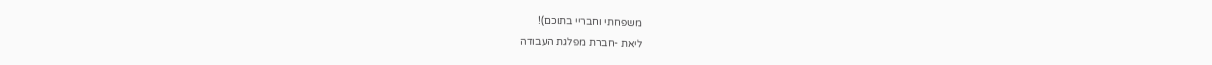משפחתי וחבריי בתוכם)!
ליאת -חברת מפלגת העבודה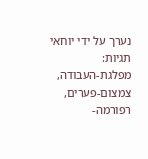נערך על ידי יוחאי
תגיות:
מפלגת-העבודה,
צמצום-פערים,
רפורמה-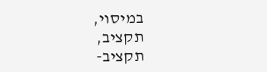במיסוי,
תקציב,
תקציב-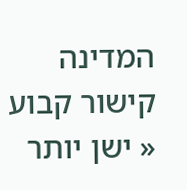המדינה
קישור קבוע
« ישן יותר